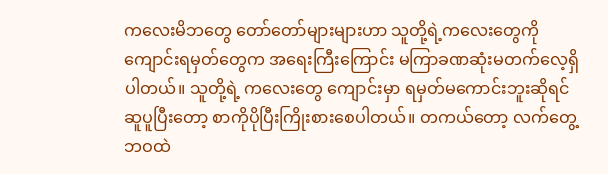ကလေးမိဘတွေ တော်တော်များများဟာ သူတို့ရဲ့ကလေးတွေကို ကျောင်းရမှတ်တွေက အရေးကြီးကြောင်း မကြာခဏဆုံးမတက်လေ့ရှိပါတယ်။ သူတို့ရဲ့ ကလေးတွေ ကျောင်းမှာ ရမှတ်မကောင်းဘူးဆိုရင် ဆူပူပြီးတော့ စာကိုပိုပြီးကြိုးစားစေပါတယ်။ တကယ်တော့ လက်တွေ့ဘဝထဲ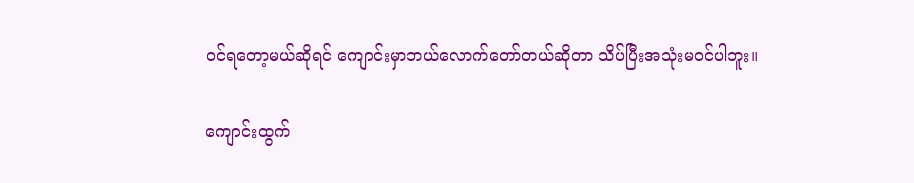ဝင်ရတော့မယ်ဆိုရင် ကျောင်းမှာဘယ်လောက်တော်တယ်ဆိုတာ သိပ်ပြီးအသုံးမဝင်ပါဘူး။

ကျောင်းထွက်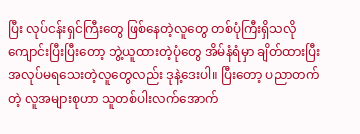ပြီး လုပ်ငန်းရှင်ကြီးတွေ ဖြစ်နေတဲ့လူတွေ တစ်ပုံကြီးရှိသလို ကျောင်းပြီးပြီးတော့ ဘွဲ့ယူထားတဲ့ပုံတွေ အိမ်နံရံမှာ ချိတ်ထားပြီး အလုပ်မရသေးတဲ့လူတွေလည်း ဒုနဲ့ဒေးပါ။ ပြီးတော့ ပညာတက်တဲ့ လူအများစုဟာ သူတစ်ပါးလက်အောက်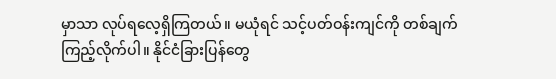မှာသာ လုပ်ရလေ့ရှိကြတယ်။ မယုံရင် သင့်ပတ်ဝန်းကျင်ကို တစ်ချက်ကြည့်လိုက်ပါ။ နိုင်ငံခြားပြန်တွေ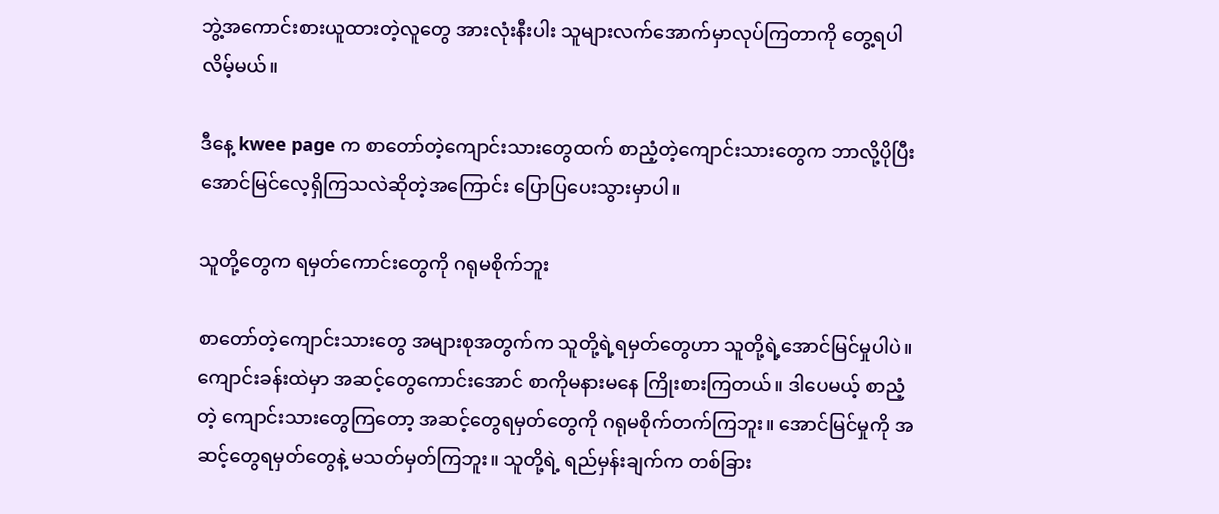ဘွဲ့အကောင်းစားယူထားတဲ့လူတွေ အားလုံးနီးပါး သူများလက်အောက်မှာလုပ်ကြတာကို တွေ့ရပါလိမ့်မယ်။

ဒီနေ့ kwee page က စာတော်တဲ့ကျောင်းသားတွေထက် စာညံ့တဲ့ကျောင်းသားတွေက ဘာလို့ပိုပြီးအောင်မြင်လေ့ရှိကြသလဲဆိုတဲ့အကြောင်း ပြောပြပေးသွားမှာပါ။

သူတို့တွေက ရမှတ်ကောင်းတွေကို ဂရုမစိုက်ဘူး

စာတော်တဲ့ကျောင်းသားတွေ အများစုအတွက်က သူတို့ရဲ့ရမှတ်တွေဟာ သူတို့ရဲ့အောင်မြင်မှုပါပဲ။ ကျောင်းခန်းထဲမှာ အဆင့်တွေကောင်းအောင် စာကိုမနားမနေ ကြိုးစားကြတယ်။ ဒါပေမယ့် စာညံ့တဲ့ ကျောင်းသားတွေကြတော့ အဆင့်တွေရမှတ်တွေကို ဂရုမစိုက်တက်ကြဘူး။ အောင်မြင်မှုကို အဆင့်တွေရမှတ်တွေနဲ့ မသတ်မှတ်ကြဘူး။ သူတို့ရဲ့ ရည်မှန်းချက်က တစ်ခြား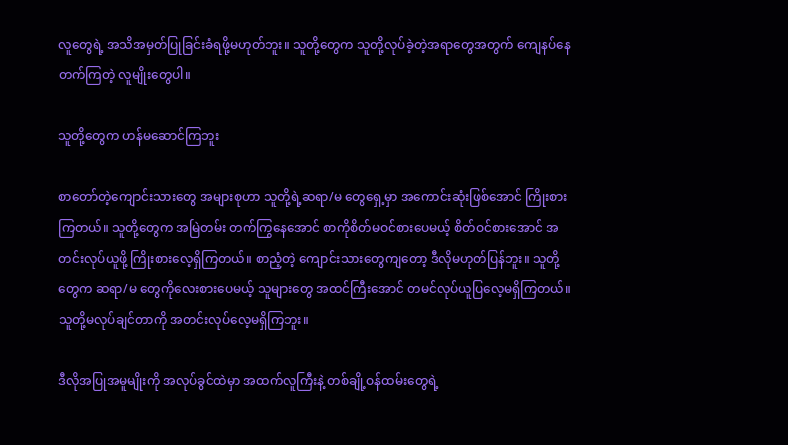လူတွေရဲ့ အသိအမှတ်ပြုခြင်းခံရဖို့မဟုတ်ဘူး။ သူတို့တွေက သူတို့လုပ်ခဲ့တဲ့အရာတွေအတွက် ကျေနပ်နေတက်ကြတဲ့ လူမျိုးတွေပါ။

သူတို့တွေက ဟန်မဆောင်ကြဘူး

စာတော်တဲ့ကျောင်းသားတွေ အများစုဟာ သူတို့ရဲ့ဆရာ/မ တွေရှေ့မှာ အကောင်းဆုံးဖြစ်အောင် ကြိုးစားကြတယ်။ သူတို့တွေက အမြဲတမ်း တက်ကြွနေအောင် စာကိုစိတ်မဝင်စားပေမယ့် စိတ်ဝင်စားအောင် အတင်းလုပ်ယူဖို့ ကြိုးစားလေ့ရှိကြတယ်။ စာညံ့တဲ့ ကျောင်းသားတွေကျတော့ ဒီလိုမဟုတ်ပြန်ဘူး။ သူတို့တွေက ဆရာ/မ တွေကိုလေးစားပေမယ့် သူများတွေ အထင်ကြီးအောင် တမင်လုပ်ယူပြလေ့မရှိကြတယ်။ သူတို့မလုပ်ချင်တာကို အတင်းလုပ်လေ့မရှိကြဘူး။

ဒီလိုအပြုအမူမျိုးကို အလုပ်ခွင်ထဲမှာ အထက်လူကြီးနဲ့ တစ်ချို့ဝန်ထမ်းတွေရဲ့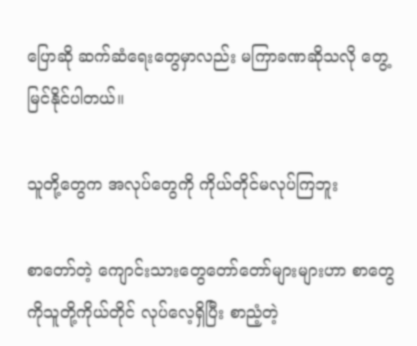ပြောဆို ဆက်ဆံရေးတွေမှာလည်း မကြာခဏဆိုသလို တွေ့မြင်နိုင်ပါတယ်။

သူတို့တွေက အလုပ်တွေကို ကိုယ်တိုင်မလုပ်ကြဘူး

စာတော်တဲ့ ကျောင်းသားတွေတော်တော်များများဟာ စာတွေကိုသူတို့ကိုယ်တိုင် လုပ်လေ့ရှိပြီး စာညံ့တဲ့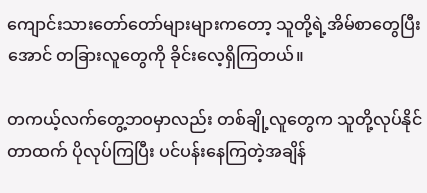ကျောင်းသားတော်တော်များများကတော့ သူတို့ရဲ့အိမ်စာတွေပြီးအောင် တခြားလူတွေကို ခိုင်းလေ့ရှိကြတယ်။

တကယ့်လက်တွေ့ဘဝမှာလည်း တစ်ချို့လူတွေက သူတို့လုပ်နိုင်တာထက် ပိုလုပ်ကြပြီး ပင်ပန်းနေကြတဲ့အချိန်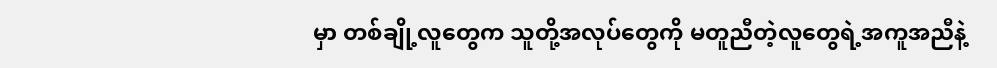မှာ တစ်ချို့လူတွေက သူတို့အလုပ်တွေကို မတူညီတဲ့လူတွေရဲ့အကူအညီနဲ့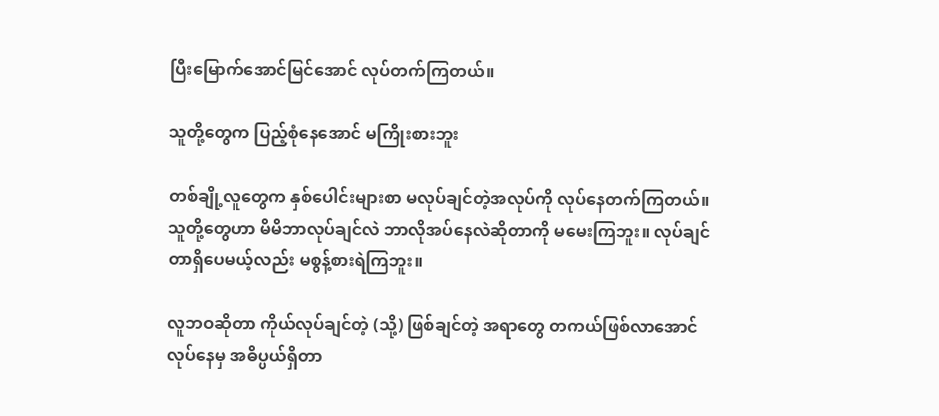ပြီးမြောက်အောင်မြင်အောင် လုပ်တက်ကြတယ်။

သူတို့တွေက ပြည့်စုံနေအောင် မကြိုးစားဘူး

တစ်ချို့လူတွေက နှစ်ပေါင်းများစာ မလုပ်ချင်တဲ့အလုပ်ကို လုပ်နေတက်ကြတယ်။ သူတို့တွေဟာ မိမိဘာလုပ်ချင်လဲ ဘာလိုအပ်နေလဲဆိုတာကို မမေးကြဘူး။ လုပ်ချင်တာရှိပေမယ့်လည်း မစွန့်စားရဲကြဘူး။

လူဘဝဆိုတာ ကိုယ်လုပ်ချင်တဲ့ (သို့) ဖြစ်ချင်တဲ့ အရာတွေ တကယ်ဖြစ်လာအောင် လုပ်နေမှ အဓိပ္ပယ်ရှိတာ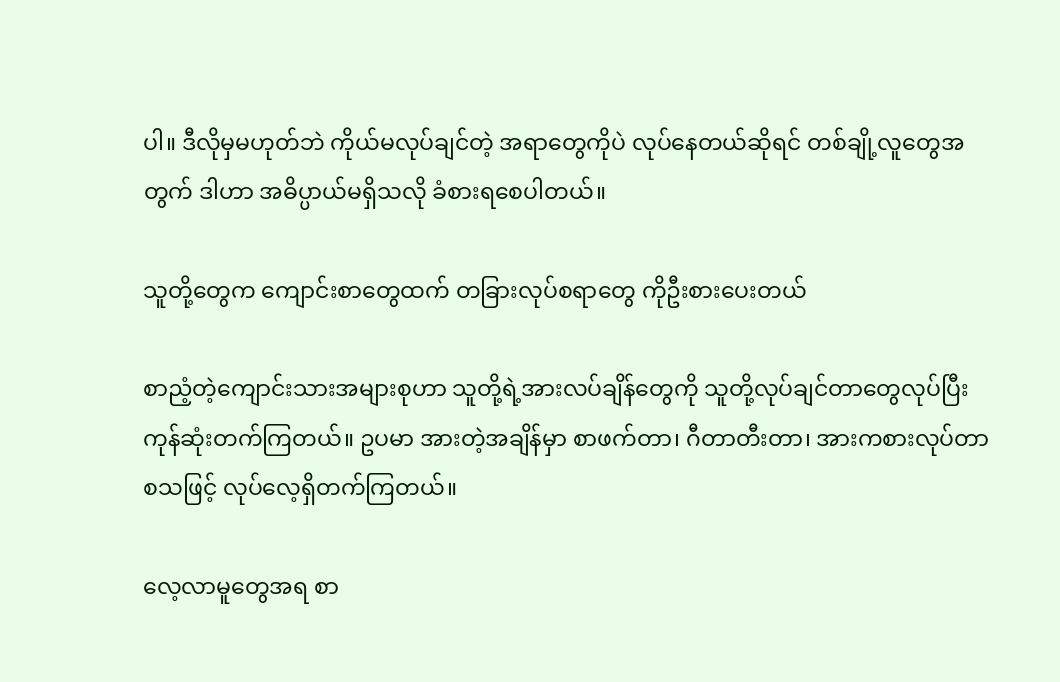ပါ။ ဒီလိုမှမဟုတ်ဘဲ ကိုယ်မလုပ်ချင်တဲ့ အရာတွေကိုပဲ လုပ်နေတယ်ဆိုရင် တစ်ချို့လူတွေအတွက် ဒါဟာ အဓိပ္ပာယ်မရှိသလို ခံစားရစေပါတယ်။

သူတို့တွေက ကျောင်းစာတွေထက် တခြားလုပ်စရာတွေ ကိုဦးစားပေးတယ်

စာညံ့တဲ့ကျောင်းသားအများစုဟာ သူတို့ရဲ့အားလပ်ချိန်တွေကို သူတို့လုပ်ချင်တာတွေလုပ်ပြီး ကုန်ဆုံးတက်ကြတယ်။ ဥပမာ အားတဲ့အချိန်မှာ စာဖက်တာ၊ ဂီတာတီးတာ၊ အားကစားလုပ်တာ စသဖြင့် လုပ်လေ့ရှိတက်ကြတယ်။

လေ့လာမူတွေအရ စာ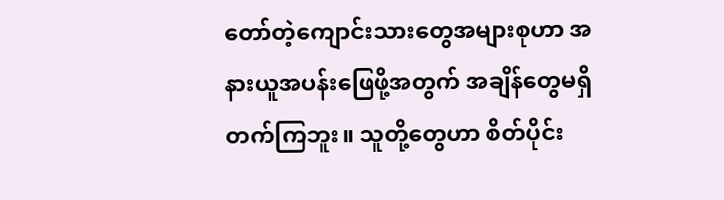တော်တဲ့ကျောင်းသားတွေအများစုဟာ အနားယူအပန်းဖြေဖို့အတွက် အချိန်တွေမရှိတက်ကြဘူး။ သူတို့တွေဟာ စိတ်ပိုင်း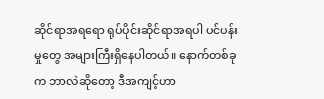ဆိုင်ရာအရရော ရုပ်ပိုင်းဆိုင်ရာအရပါ ပင်ပန်းမှုတွေ အများကြီးရှိနေပါတယ်။ နောက်တစ်ခုက ဘာလဲဆိုတော့ ဒီအကျင့်ဟာ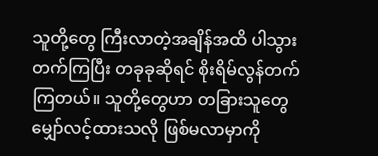သူတို့တွေ ကြီးလာတဲ့အချိန်အထိ ပါသွားတက်ကြပြီး တခုခုဆိုရင် စိုးရိမ်လွန်တက်ကြတယ်။ သူတို့တွေဟာ တခြားသူတွေမျှော်လင့်ထားသလို ဖြစ်မလာမှာကို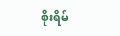စိုးရိမ်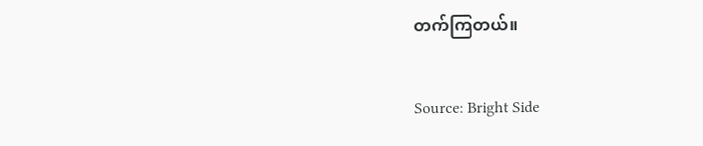တက်ကြတယ်။

Source: Bright Side